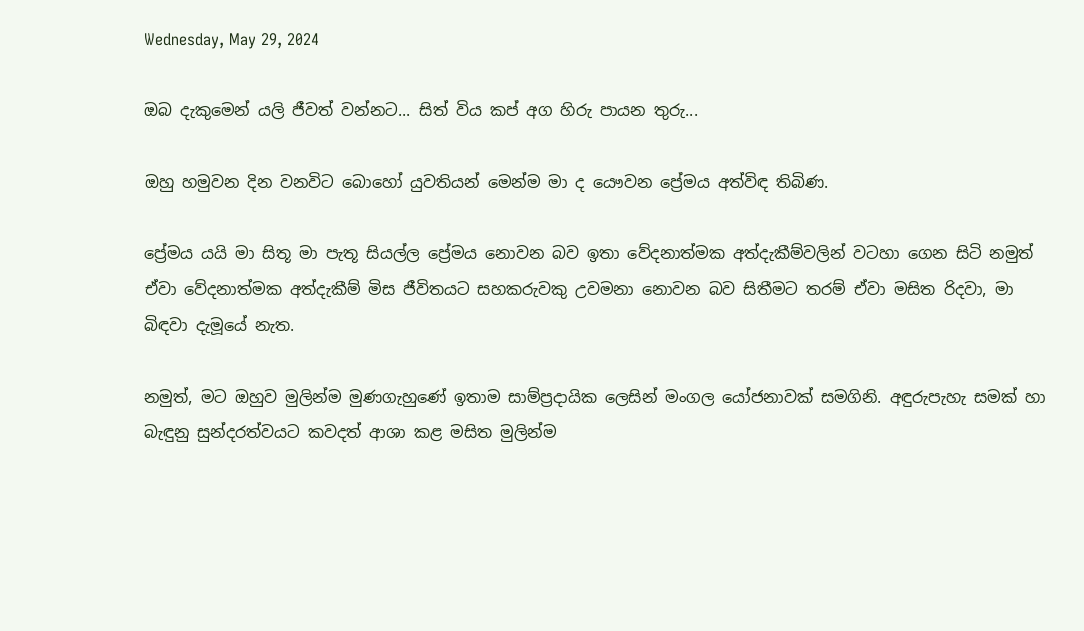Wednesday, May 29, 2024

ඔබ දැකුමෙන් යලි ජීවත් වන්නට... සිත් විය කප් අග හිරු පායන තුරු...

ඔහු හමුවන දින වනවිට බොහෝ යුවතියන් මෙන්ම මා ද යෞවන ප්‍රේමය අත්විඳ තිබිණ.

ප්‍රේමය යයි මා සිතූ මා පැතූ සියල්ල ප්‍රේමය නොවන බව ඉතා වේදනාත්මක අත්දැකීම්වලින් වටහා ගෙන සිටි නමුත් ඒවා වේදනාත්මක අත්දැකීම් මිස ජීවිතයට සහකරුවකු උවමනා නොවන බව සිතීමට තරම් ඒවා මසිත රිදවා, මා බිඳවා දැමූයේ නැත.

නමුත්, මට ඔහුව මුලින්ම මුණගැහුණේ ඉතාම සාම්ප්‍රදායික ලෙසින් මංගල යෝජනාවක් සමගිනි. අඳුරුපැහැ සමක් හා බැඳුනු සුන්දරත්වයට කවදත් ආශා කළ මසිත මුලින්ම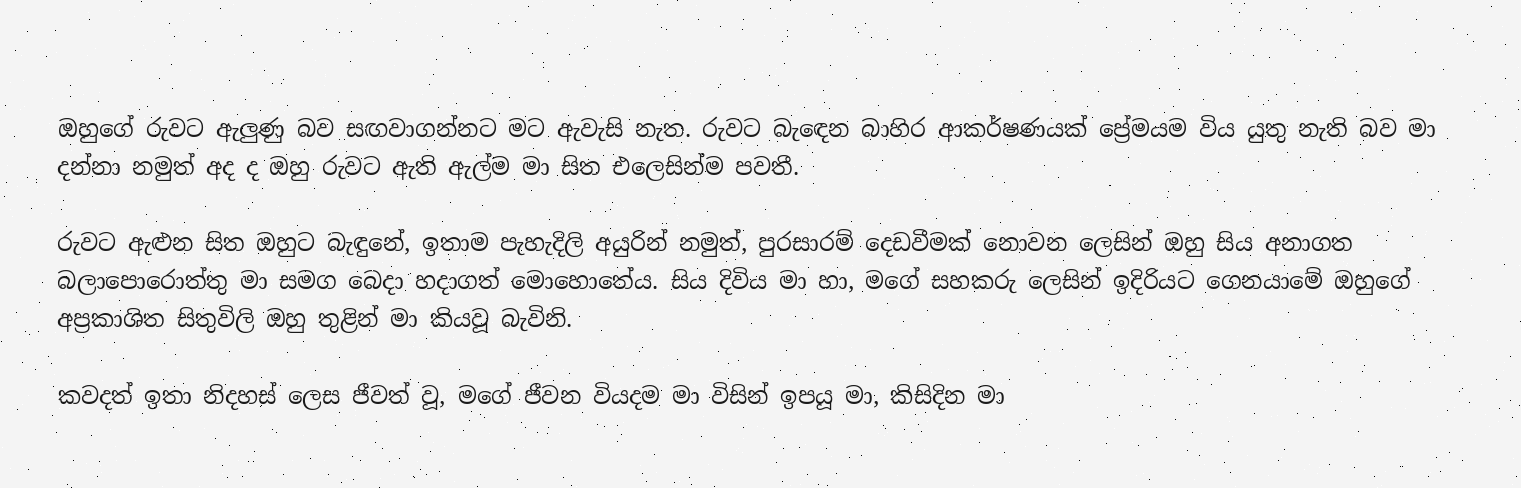ඔහුගේ රුවට ඇලුණු බව සඟවාගන්නට මට ඇවැසි නැත. රුවට බැඳෙන බාහිර ආකර්ෂණයක් ප්‍රේමයම විය යුතු නැති බව මා දන්නා නමුත් අද ද ඔහු රුවට ඇති ඇල්ම මා සිත එලෙසින්ම පවතී.

රුවට ඇළුන සිත ඔහුට බැඳුනේ, ඉතාම පැහැදිලි අයුරින් නමුත්, පුරසාරම් දෙඩවීමක් නොවන ලෙසින් ඔහු සිය අනාගත බලාපොරොත්තු මා සමග බෙදා හදාගත් මොහොතේය. සිය දිවිය මා හා, මගේ සහකරු ලෙසින් ඉදිරියට ගෙනයාමේ ඔහුගේ අප්‍රකාශිත සිතුවිලි ඔහු තුළින් මා කියවූ බැවිනි.

කවදත් ඉතා නිදහස් ලෙස ජීවත් වූ, මගේ ජීවන වියදම මා විසින් ඉපයූ මා, කිසිදින මා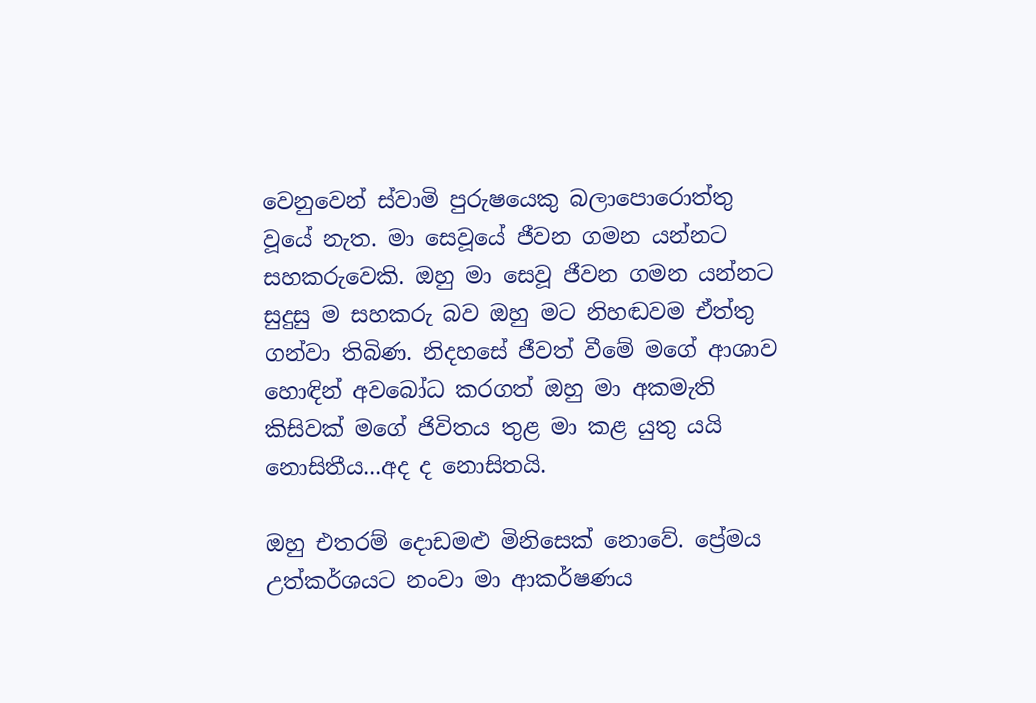වෙනුවෙන් ස්වාමි පුරුෂයෙකු බලාපොරොත්තු වූයේ නැත. මා සෙවූයේ ජීවන ගමන යන්නට සහකරුවෙකි. ඔහු මා සෙවූ ජීවන ගමන යන්නට සුදුසු ම සහකරු බව ඔහු මට නිහඬවම ඒත්තු ගන්වා තිබිණ. නිදහසේ ජීවත් වීමේ මගේ ආශාව හොඳින් අවබෝධ කරගත් ඔහු මා අකමැති කිසිවක් මගේ ජිවිතය තුළ මා කළ යුතු යයි නොසිතීය...අද ද නොසිතයි.

ඔහු එතරම් දොඩමළු මිනිසෙක් නොවේ. ප්‍රේමය උත්කර්ශයට නංවා මා ආකර්ෂණය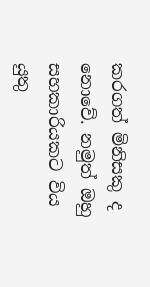කරගත් මිනිසකු ද නොවේ. නමුත් ඔහු සහකාරියකට විය යුතු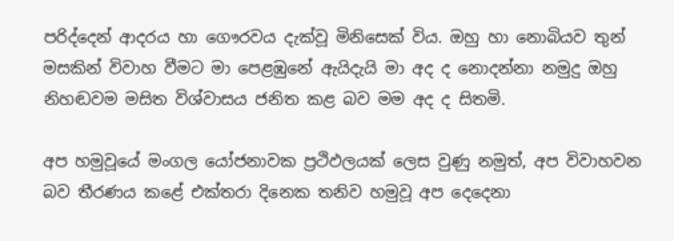පරිද්දෙන් ආදරය හා ගෞරවය දැක්වූ මිනිසෙක් විය. ඔහු හා නොබියව තුන් මසකින් විවාහ වීමට මා පෙළඹුනේ ඇයිදැයි මා අද ද නොදන්නා නමුදු ඔහු නිහඬවම මසිත විශ්වාසය ජනිත කළ බව මම අද ද සිතමි.

අප හමුවූයේ මංගල යෝජනාවක ප්‍රථිඵලයක් ලෙස වුණු නමුත්, අප විවාහවන බව තීරණය කළේ එක්තරා දිනෙක තනිව හමුවූ අප දෙදෙනා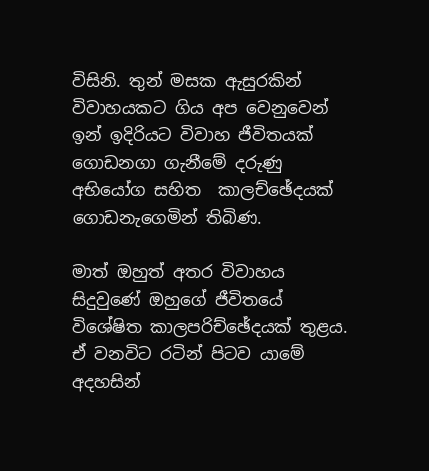විසිනි. තුන් මසක ඇසුරකින් විවාහයකට ගිය අප වෙනුවෙන් ඉන් ඉදිරියට විවාහ ජීවිතයක් ගොඩනගා ගැනීමේ දරුණු අභියෝග සහිත  කාලච්ඡේදයක් ගොඩනැගෙමින් තිබිණ.

මාත් ඔහුත් අතර විවාහය සිදුවුණේ ඔහුගේ ජීවිතයේ විශේෂිත කාලපරිච්ඡේදයක් තුළය. ඒ වනවිට රටින් පිටව යාමේ අදහසින්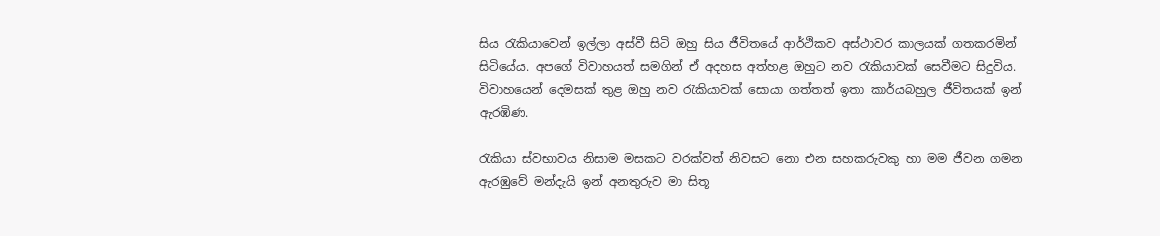සිය රැකියාවෙන් ඉල්ලා අස්වී සිටි ඔහු සිය ජීවිතයේ ආර්ථිකව අස්ථාවර කාලයක් ගතකරමින් සිටියේය. අපගේ විවාහයත් සමගින් ඒ අදහස අත්හළ ඔහුට නව රැකියාවක් සෙවීමට සිදුවිය. විවාහයෙන් දෙමසක් තුළ ඔහු නව රැකියාවක් සොයා ගත්තත් ඉතා කාර්යබහුල ජීවිතයක් ඉන් ඇරඹිණ.

රැකියා ස්වභාවය නිසාම මසකට වරක්වත් නිවසට නො එන සහකරුවකු හා මම ජීවන ගමන ඇරඹුවේ මන්දැයි ඉන් අනතුරුව මා සිතූ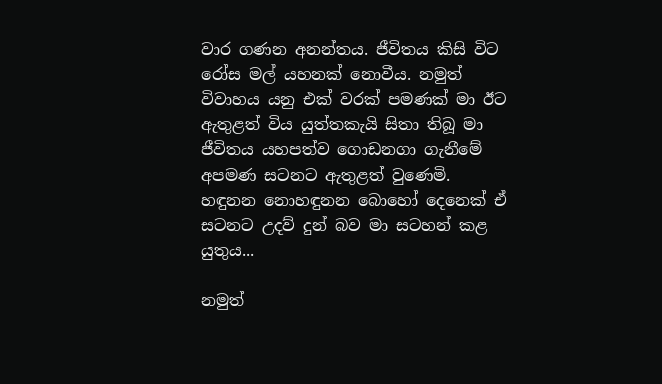වාර ගණන අනන්තය. ජීවිතය කිසි විට රෝස මල් යහනක් නොවීය. නමුත් විවාහය යනු එක් වරක් පමණක් මා ඊට ඇතුළත් විය යුත්තකැයි සිතා තිබූ මා ජීවිතය යහපත්ව ගොඩනගා ගැනීමේ අපමණ සටනට ඇතුළත් වුණෙමි. හඳුනන නොහඳුනන බොහෝ දෙනෙක් ඒ සටනට උදව් දුන් බව මා සටහන් කළ යුතුය...

නමුත්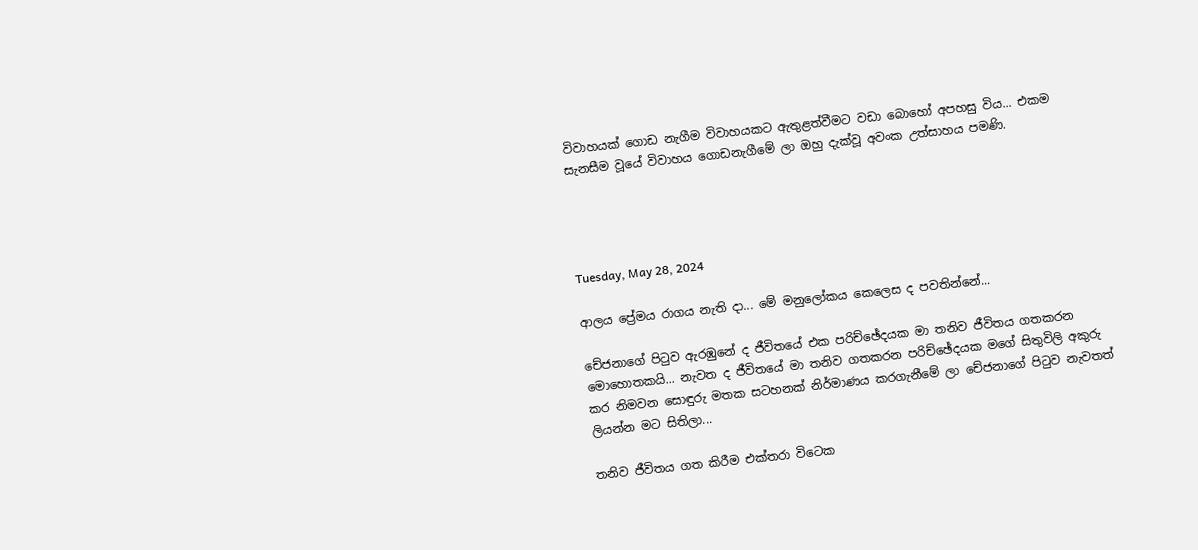විවාහයක් ගොඩ නැගීම විවාහයකට ඇතුළත්වීමට වඩා බොහෝ අපහසු විය... එකම සැනසීම වූයේ විවාහය ගොඩනැගීමේ ලා ඔහු දැක්වූ අවංක උත්සාහය පමණි.




Tuesday, May 28, 2024

ආලය ප්‍රේමය රාගය නැති දා... මේ මනුලෝකය කෙලෙස ද පවතින්නේ...

චේජනාගේ පිටුව ඇරඹුනේ ද ජීවිතයේ එක පරිච්ඡේදයක මා තනිව ජීවිතය ගතකරන මොහොතකයි... නැවත ද ජීවිතයේ මා තනිව ගතකරන පරිච්ඡේදයක මගේ සිතුවිලි අකුරු කර නිමවන සොඳුරු මතක සටහනක් නිර්මාණය කරගැනීමේ ලා චේජනාගේ පිටුව නැවතත් ලියන්න මට සිතිලා...

තනිව ජීවිතය ගත කිරීම එක්තරා විටෙක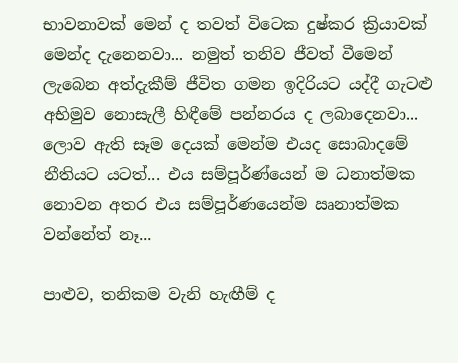භාවනාවක් මෙන් ද තවත් විටෙක දුෂ්කර ක්‍රියාවක් මෙන්ද දැනෙනවා... නමුත් තනිව ජීවත් වීමෙන් ලැබෙන අත්දැකීම් ජීවිත ගමන ඉදිරියට යද්දී ගැටළු අභිමුව නොසැලී හිඳීමේ පන්නරය ද ලබාදෙනවා... ලොව ඇති සෑම දෙයක් මෙන්ම එයද සොබාදමේ නීතියට යටත්... එය සම්පූර්ණ්යෙන් ම ධනාත්මක නොවන අතර එය සම්පූර්ණයෙන්ම ඍනාත්මක වන්නේත් නෑ...

පාළුව, තනිකම වැනි හැඟීම් ද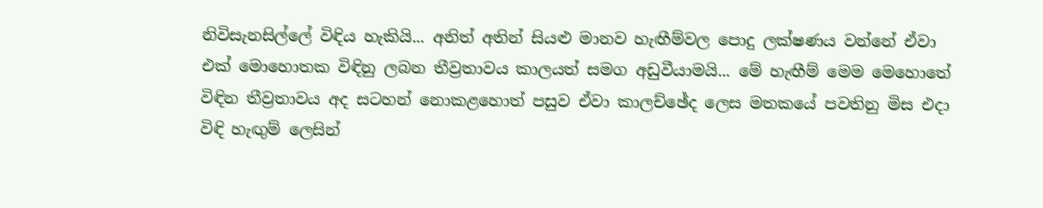නිවිසැනසිල්ලේ විඳිය හැකියි... අනිත් අතින් සියළු මානව හැඟීම්වල පොදු ලක්ෂණය වන්නේ ඒවා එක් මොහොතක විඳිනු ලබන තීව්‍රතාවය කාලයත් සමග අඩුවීයාමයි... මේ හැඟීම් මෙම මෙහොතේ විඳින තීව්‍රතාවය අද සටහන් නොකළහොත් පසුව ඒවා කාලච්ඡේද ලෙස මතකයේ පවතිනු මිස එදා විඳි හැඟුම් ලෙසින්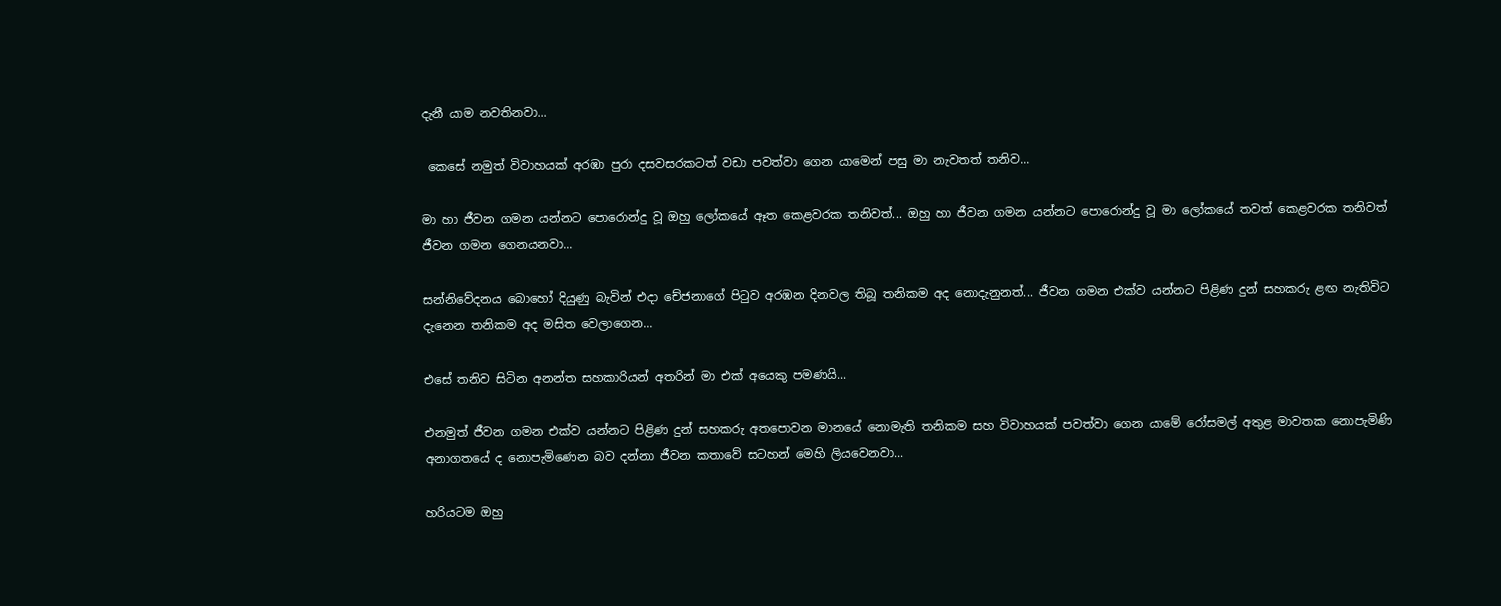දැනී යාම නවතිනවා...

 කෙසේ නමුත් විවාහයක් අරඹා පුරා දසවසරකටත් වඩා පවත්වා ගෙන යාමෙන් පසු මා නැවතත් තනිව...

මා හා ජීවන ගමන යන්නට පොරොන්දු වූ ඔහු ලෝකයේ ඈත කෙළවරක තනිවත්... ඔහු හා ජීවන ගමන යන්නට පොරොන්දු වූ මා ලෝකයේ තවත් කෙළවරක තනිවත් ජීවන ගමන ගෙනයනවා...

සන්නිවේදනය බොහෝ දියුණු බැවින් එදා චේජනාගේ පිටුව අරඹන දිනවල තිබූ තනිකම අද නොදැනුනත්... ජීවන ගමන එක්ව යන්නට පිළිණ දුන් සහකරු ළඟ නැතිවිට දැනෙන තනිකම අද මසිත වෙලාගෙන...

එසේ තනිව සිටින අනන්ත සහකාරියන් අතරින් මා එක් අයෙකු පමණයි...

එනමුත් ජීවන ගමන එක්ව යන්නට පිළිණ දුන් සහකරු අතපොවන මානයේ නොමැති තනිකම සහ විවාහයක් පවත්වා ගෙන යාමේ රෝසමල් අතුළ මාවතක නොපැමිණි අනාගතයේ ද නොපැමිණෙන බව දන්නා ජීවන කතාවේ සටහන් මෙහි ලියවෙනවා...

හරියටම ඔහු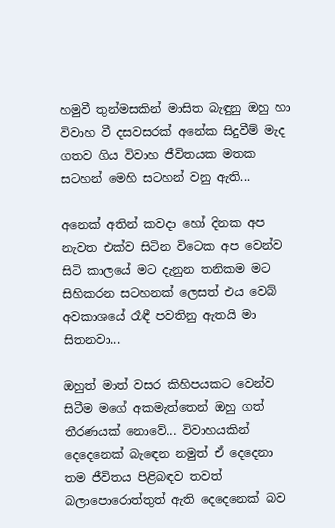හමුවී තුන්මසකින් මාසිත බැඳුනු ඔහු හා විවාහ වී දසවසරක් අනේක සිදුවීම් මැද ගතව ගිය විවාහ ජීවිතයක මතක සටහන් මෙහි සටහන් වනු ඇති...

අනෙක් අතින් කවදා හෝ දිනක අප නැවත එක්ව සිටින විටෙක අප වෙන්ව සිටි කාලයේ මට දැනුන තනිකම මට සිහිකරන සටහනක් ලෙසත් එය වෙබ් අවකාශයේ රෑඳී පවතිනු ඇතයි මා සිතනවා...

ඔහුත් මාත් වසර කිහිපයකට වෙන්ව සිටීම මගේ අකමැත්තෙන් ඔහු ගත් තීරණයක් නොවේ... විවාහයකින් දෙදෙනෙක් බැඳෙන නමුත් ඒ දෙදෙනා  තම ජීවිතය පිළිබඳව තවත් බලාපොරොත්තුත් ඇති දෙදෙනෙක් බව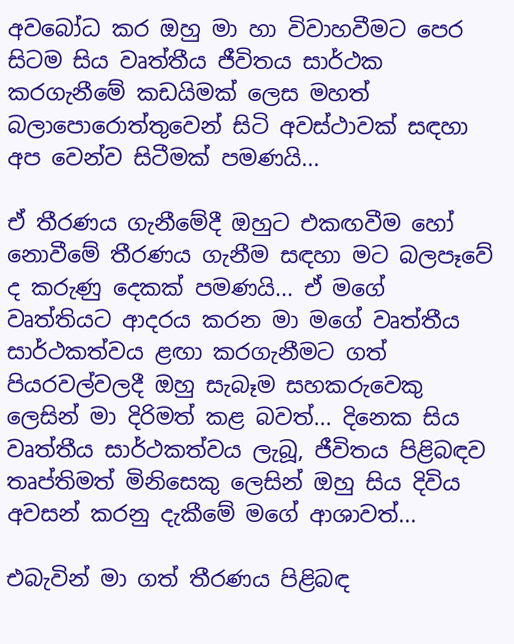අවබෝධ කර ඔහු මා හා විවාහවීමට පෙර සිටම සිය වෘත්තීය ජීවිතය සාර්ථක කරගැනීමේ කඩයිමක් ලෙස මහත් බලාපොරොත්තුවෙන් සිටි අවස්ථාවක් සඳහා අප වෙන්ව සිටීමක් පමණයි...

ඒ තීරණය ගැනීමේදී ඔහුට එකඟවීම හෝ නොවීමේ තීරණය ගැනීම සඳහා මට බලපෑවේ ද කරුණු දෙකක් පමණයි... ඒ මගේ වෘත්තියට ආදරය කරන මා මගේ වෘත්තීය සාර්ථකත්වය ළඟා කරගැනීමට ගත් පියරවල්වලදී ඔහු සැබෑම සහකරුවෙකු ලෙසින් මා දිරිමත් කළ බවත්... දිනෙක සිය වෘත්තීය සාර්ථකත්වය ලැබූ, ජීවිතය පිළිබඳව තෘප්තිමත් මිනිසෙකු ලෙසින් ඔහු සිය දිවිය අවසන් කරනු දැකීමේ මගේ ආශාවත්...

එබැවින් මා ගත් තීරණය පිළිබඳ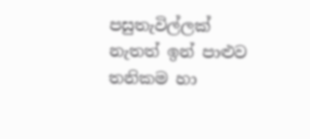පසුතැවිල්ලක් නැතත් ඉන් පාළුව තනිකම හා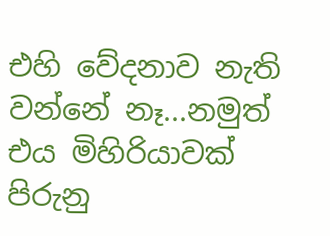එහි වේදනාව නැති වන්නේ නෑ...නමුත් එය මිහිරියාවක් පිරුනු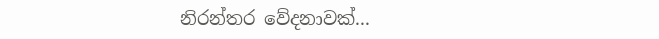නිරන්තර වේදනාවක්...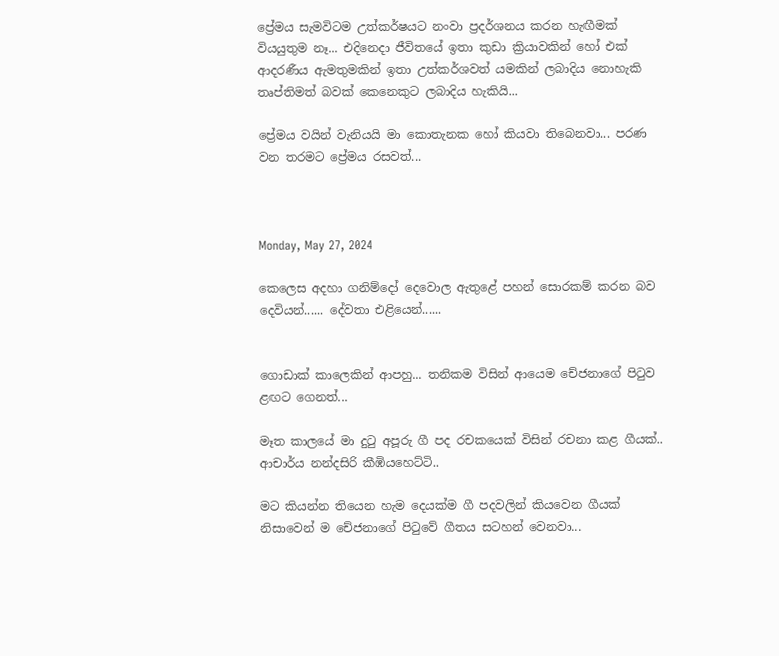ප්‍රේමය සැමවිටම උත්කර්ෂයට නංවා ප්‍රදර්ශනය කරන හැඟීමක් වියයුතුම නෑ... එදිනෙදා ජීවිතයේ ඉතා කුඩා ක්‍රියාවකින් හෝ එක් ආදරණීය ඇමතුමකින් ඉතා උත්කර්ශවත් යමකින් ලබාදිය නොහැකි තෘප්තිමත් බවක් කෙනෙකුට ලබාදිය හැකියි...

ප්‍රේමය වයින් වැනියයි මා කොතැනක හෝ කියවා තිබෙනවා... පරණ වන තරමට ප්‍රේමය රසවත්...



Monday, May 27, 2024

කෙලෙස අදහා ගනිම්දෝ දෙවොල ඇතුළේ පහන් සොරකම් කරන බව දෙවියන්...... දේවතා එළියෙන්......


ගොඩාක් කාලෙකින් ආපහු... තනිකම විසින් ආයෙම චේජනාගේ පිටුව ළඟට ගෙනත්...

මෑත කාලයේ මා දුටු අපූරු ගී පද රචකයෙක් විසින් රචනා කළ ගීයක්.. ආචාර්ය නන්දසිරි කීඹියහෙට්ටි..

මට කියන්න තියෙන හැම දෙයක්ම ගී පදවලින් කියවෙන ගීයක් නිසාවෙන් ම චේජනාගේ පිටුවේ ගීතය සටහන් වෙනවා...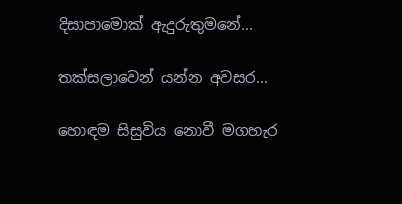දිසාපාමොක් ඇදුරුතුමනේ...

තක්සලාවෙන් යන්න අවසර...

හොඳම සිසුවිය නොවී මගහැර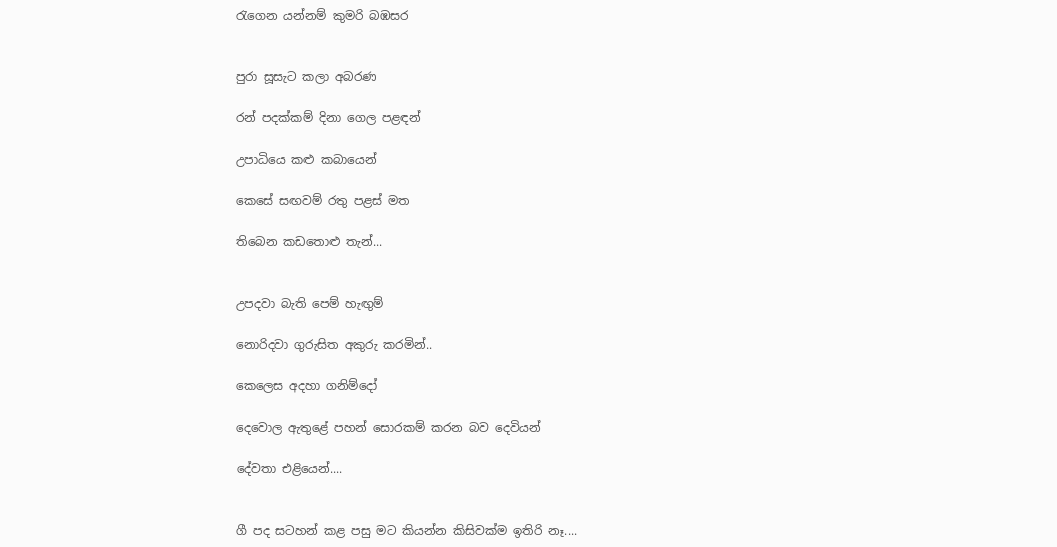රැගෙන යන්නම් කුමරි බඹසර


පුරා සූසැට කලා අබරණ

රන් පදක්කම් දිනා ගෙල පළඳන්

උපාධියෙ කළු කබායෙන්

කෙසේ සඟවම් රතු පළස් මත

තිබෙන කඩතොළු තැන්...


උපදවා බැති පෙම් හැඟුම්

නොරිදවා ගුරුසිත අකුරු කරමින්..

කෙලෙස අදහා ගනිම්දෝ

දෙවොල ඇතුළේ පහන් සොරකම් කරන බව දෙවියන්

දේවතා එළියෙන්....


ගී පද සටහන් කළ පසු මට කියන්න කිසිවක්ම ඉතිරි නෑ....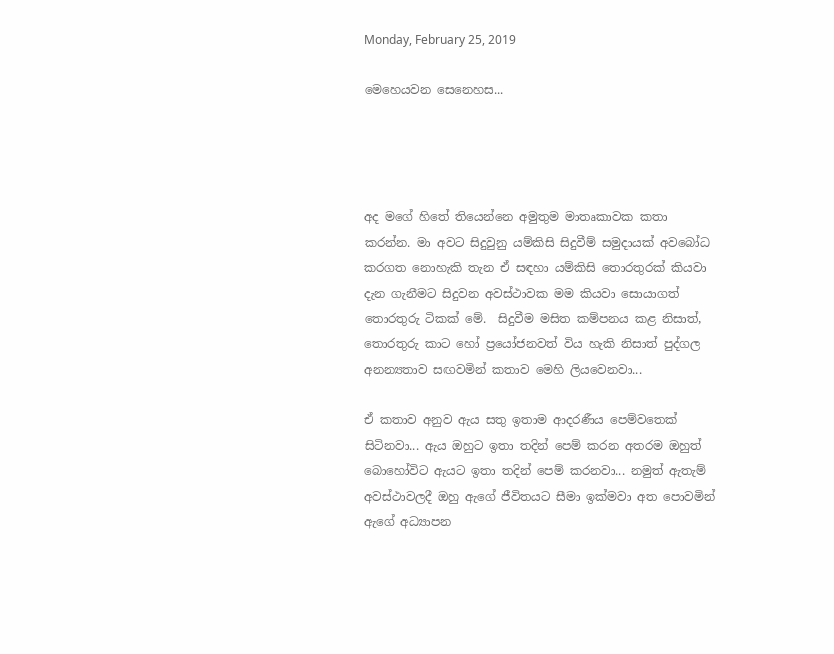Monday, February 25, 2019

මෙහෙයවන සෙනෙහස...




අද මගේ හිතේ තියෙන්නෙ අමුතුම මාතෘකාවක කතා කරන්න. මා අවට සිදුවුනු යම්කිසි සිදුවීම් සමුදායක් අවබෝධ කරගත නොහැකි තැන ඒ සඳහා යම්කිසි තොරතුරක් කියවා දැන ගැනීමට සිදුවන අවස්ථාවක මම කියවා සොයාගත් තොරතුරු ටිකක් මේ.  සිදුවීම මසිත කම්පනය කළ නිසාත්, තොරතුරු කාට හෝ ප්‍රයෝජනවත් විය හැකි නිසාත් පුද්ගල අනන්‍යතාව සඟවමින් කතාව මෙහි ලියවෙනවා...

ඒ කතාව අනුව ඇය සතු ඉතාම ආදරණීය පෙම්වතෙක් සිටිනවා... ඇය ඔහුට ඉතා තදින් පෙම් කරන අතරම ඔහුත් බොහෝවිට ඇයට ඉතා තදින් පෙම් කරනවා... නමුත් ඇතැම්  අවස්ථාවලදී ඔහු ඇගේ ජීවිතයට සීමා ඉක්මවා අත පොවමින් ඇගේ අධ්‍යාපන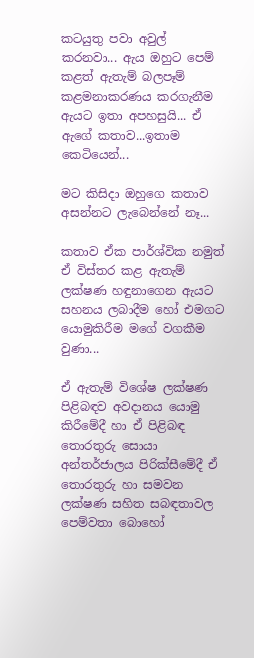කටයුතු පවා අවුල් කරනවා... ඇය ඔහුට පෙම් කළත් ඇතැම් බලපෑම් කළමනාකරණය කරගැනීම ඇයට ඉතා අපහසුයි... ඒ ඇගේ කතාව...ඉතාම කෙටියෙන්...

මට කිසිදා ඔහුගෙ කතාව අසන්නට ලැබෙන්නේ නෑ...

කතාව ඒක පාර්ශ්වික නමුත් ඒ විස්තර කළ ඇතැම් ලක්ෂණ හඳුනාගෙන ඇයට සහනය ලබාදීම හෝ එමගට යොමුකිරීම මගේ වගකීම වුණා...

ඒ ඇතැම් විශේෂ ලක්ෂණ පිළිබඳව අවදානය යොමු කිරීමේදී හා ඒ පිළිබඳ තොරතුරු සොයා අන්තර්ජාලය පිරික්සීමේදී ඒ තොරතුරු හා සමවන ලක්ෂණ සහිත සබඳතාවල පෙම්වතා බොහෝ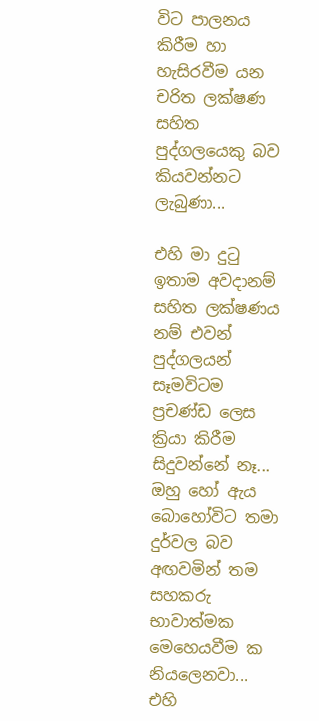විට පාලනය කිරීම හා හැසිරවීම යන චරිත ලක්ෂණ සහිත පුද්ගලයෙකු බව කියවන්නට ලැබුණා...

එහි මා දුටු ඉතාම අවදානම් සහිත ලක්ෂණය නම් එවන් පුද්ගලයන් සෑමවිටම ප්‍රචණ්ඩ ලෙස ක්‍රියා කිරීම සිදුවන්නේ නෑ...
ඔහු හෝ ඇය බොහෝවිට තමා දුර්වල බව අඟවමින් තම සහකරු භාවාත්මක මෙහෙයවීම ක නියලෙනවා... එහි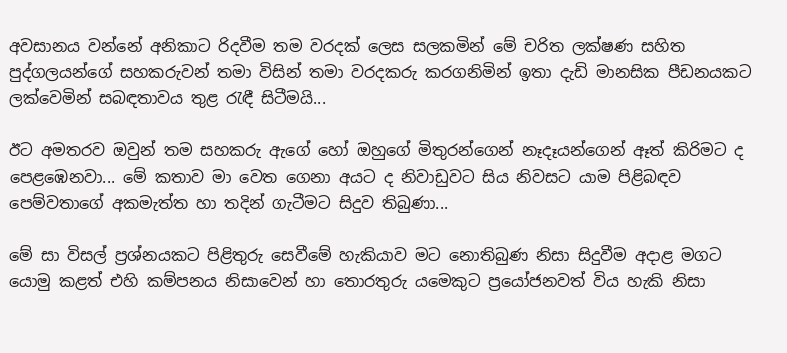අවසානය වන්නේ අනිකාට රිදවීම තම වරදක් ලෙස සලකමින් මේ චරිත ලක්ෂණ සහිත පුද්ගලයන්ගේ සහකරුවන් තමා විසින් තමා වරදකරු කරගනිමින් ඉතා දැඩි මානසික පීඩනයකට ලක්වෙමින් සබඳතාවය තුළ රැඳී සිටීමයි...

ඊට අමතරව ඔවුන් තම සහකරු ඇගේ හෝ ඔහුගේ මිතුරන්ගෙන් නෑදෑයන්ගෙන් ඈත් කිරිමට ද පෙළඹෙනවා... මේ කතාව මා වෙත ගෙනා අයට ද නිවාඩුවට සිය නිවසට යාම පිළිබඳව පෙම්වතාගේ අකමැත්ත හා තදින් ගැටීමට සිදුව තිබුණා...

මේ සා විසල් ප්‍රශ්නයකට පිළිතුරු සෙවීමේ හැකියාව මට නොතිබුණ නිසා සිදුවීම අදාළ මගට යොමු කළත් එහි කම්පනය නිසාවෙන් හා තොරතුරු යමෙකුට ප්‍රයෝජනවත් විය හැකි නිසා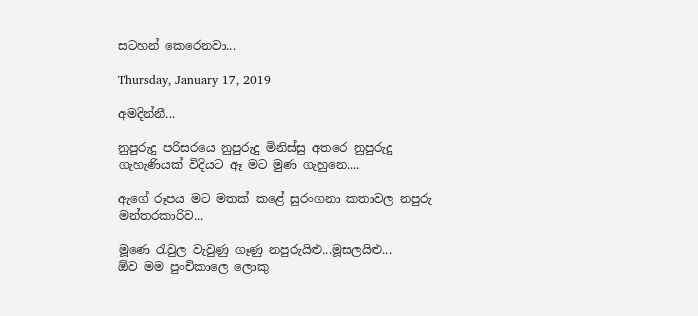සටහන් කෙරෙනවා...

Thursday, January 17, 2019

අමදින්නී...

නුපුරුදු පරිසරයෙ නුපුරුදු මිනිස්සු අතරෙ නුපුරුදු ගැහැණියක් විදියට ඈ මට මුණ ගැහුනෙ....

ඇගේ රූපය මට මතක් කළේ සුරංගනා කතාවල නපුරු මන්තරකාරිව...

මූණෙ රැවුල වැවුණු ගෑණු නපුරුයිළු...මූසලයිළු...
ඕව මම පුංචිකාලෙ ලොකු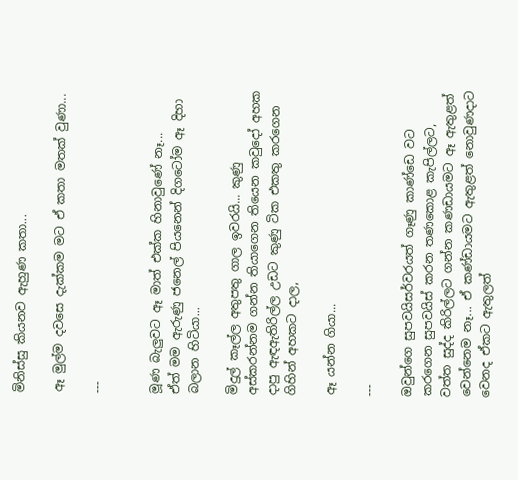මිනිස්සු කියනව ඇහුණ කතා...

ඈ මුල්ම දවසෙ දැක්කම මට ඒ කතා මතක් වුණා...

---


මූණ බැලුවට ඈ මාත් එක්ක හිනාවුණේ නෑ...
ඒත් මම ඇරුණු ජනෙල් පියනෙන් දිගටෝම ඈ දිහා බලාන හිටියා...

මිදුල් කෑල්ල අතුපතු ගාල ඉවරයි... කුණු අස්කරන්නම ගන්න තියාගෙන තියෙන කවුදෝ අහක දාපු ඇඳඇතිරිල්ල උඩට කුණු ටික එකතු කරගෙන ගිහින් අහකට දාල,

ඈ යන්න ගියා...

---

ඔවුන්ගෙ සුපවයිසර්වරයත් ගෑණු කාණ්ඩෙ වට කරගෙන සුපවයිස් කරන තණකොළ කැපිල්ලට, වත්ත සුද්ද කිරිල්ලට ගන්න කණඩායමට ඈ ඇතුළත් වෙන්නෙම නෑ... ඒ කණ්ඩායමට ඇතුළත් නොවුණදාට වෙනද ඒකට ඇතුලත්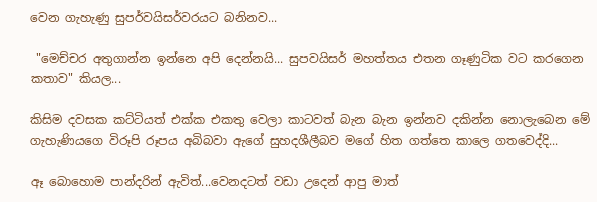වෙන ගැහැණු සුපර්වයිසර්වරයට බනිනව...

 "මෙච්චර අතුගාන්න ඉන්නෙ අපි දෙන්නයි... සුපවයිසර් මහත්තය එතන ගෑණුටික වට කරගෙන කතාව" කියල...

කිසිම දවසක කට්ටියත් එක්ක එකතු වෙලා කාටවත් බැන බැන ඉන්නව දකින්න නොලැබෙන මේ ගැහැණියගෙ විරූපි රූපය අබිබවා ඇගේ සුහදශීලීබව මගේ හිත ගත්තෙ කාලෙ ගතවෙද්දි...

ඈ බොහොම පාන්දරින් ඇවිත්...වෙනදටත් වඩා උදෙන් ආපු මාත්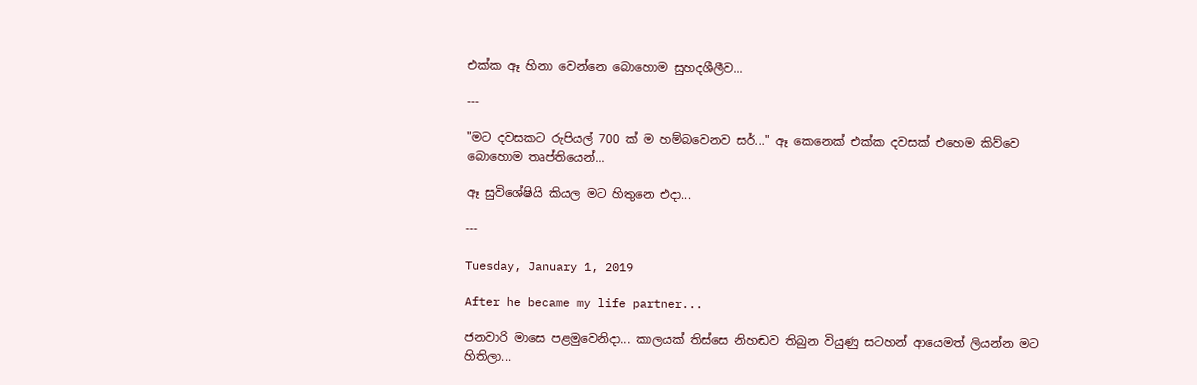එක්ක ඈ හිනා වෙන්නෙ බොහොම සුහදශීලීව...

---

"මට දවසකට රුපියල් 700 ක් ම හම්බවෙනව සර්..." ඈ කෙනෙක් එක්ක දවසක් එහෙම කිව්වෙ බොහොම තෘප්තියෙන්...

ඈ සුවිශේෂියි කියල මට හිතුනෙ එදා...

---

Tuesday, January 1, 2019

After he became my life partner...

ජනවාරි මාසෙ පළමුවෙනිදා... කාලයක් තිස්සෙ නිහඬව තිබුන වියුණු සටහන් ආයෙමත් ලියන්න මට හිතිලා...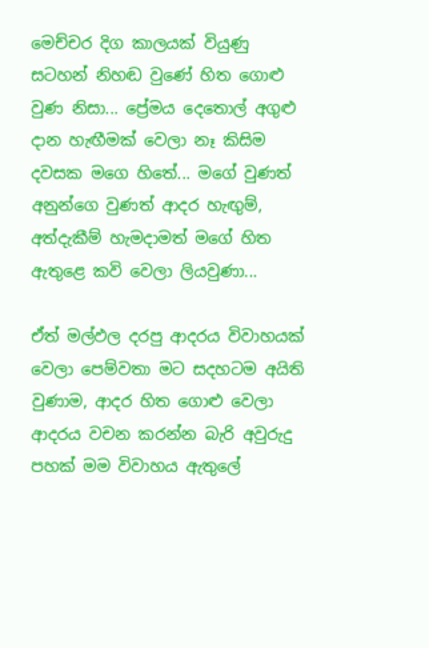මෙච්චර දිග කාලයක් වියුණු සටහන් නිහඬ වුණේ හිත ගොළු වුණ නිසා... ප්‍රේමය දෙතොල් අගුළු දාන හැඟීමක් වෙලා නෑ කිසිම දවසක මගෙ හිතේ... මගේ වුණත් අනුන්ගෙ වුණත් ආදර හැඟුම්, අත්දැකීම් හැමදාමත් මගේ හිත ඇතුළෙ කවි වෙලා ලියවුණා...

ඒත් මල්ඵල දරපු ආදරය විවාහයක් වෙලා පෙම්වතා මට සදහටම අයිති වුණාම, ආදර හිත ගොළු වෙලා ආදරය වචන කරන්න බැරි අවුරුදු පහක් මම විවාහය ඇතුලේ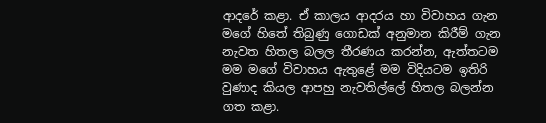ආදරේ කළා. ඒ කාලය ආදරය හා විවාහය ගැන මගේ හිතේ තිබුණු ගොඩක් අනුමාන කිරීම් ගැන නැවත හිතල බලල තීරණය කරන්න, ඇත්තටම මම මගේ විවාහය ඇතුළේ මම විදියටම ඉතිරි වුණාද කියල ආපහු නැවතිල්ලේ හිතල බලන්න ගත කළා.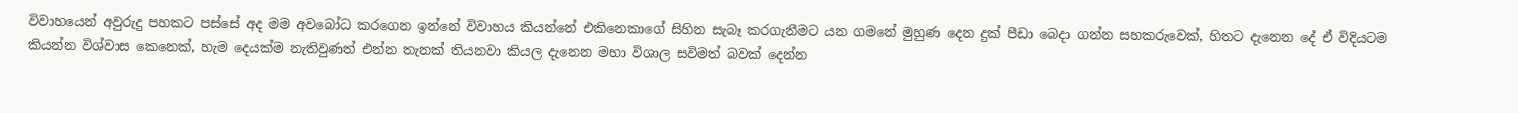විවාහයෙන් අවුරුදු පහකට පස්සේ අද මම අවබෝධ කරගෙන ඉන්නේ විවාහය කියන්නේ එකිනෙකාගේ සිහින සැබෑ කරගැනීමට යන ගමනේ මුහුණ දෙන දුක් පීඩා බෙදා ගන්න සහකරුවෙක්, හිතට දැනෙන දේ ඒ විදියටම කියන්න විශ්වාස කෙනෙක්, හැම දෙයක්ම නැතිවුණත් එන්න තැනක් තියනවා කියල දැනෙන මහා විශාල සවිමත් බවක් දෙන්න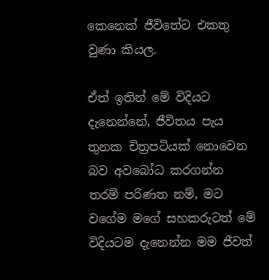කෙනෙක් ජීවිතේට එකතු වුණා කියල.

ඒත් ඉතින් මේ විදියට දැනෙන්නේ, ජීවිතය පැය තුනක චිත්‍රපටියක් නොවෙන බව අවබෝධ කරගන්න තරම් පරිණත නම්, මට වගේම මගේ සහකරුටත් මේ විදියටම දැනෙන්න මම ජීවත්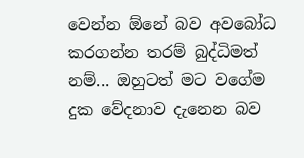වෙන්න ඕනේ බව අවබෝධ කරගන්න තරම් බුද්ධිමත් නම්... ඔහුටත් මට වගේම දුක වේදනාව දැනෙන බව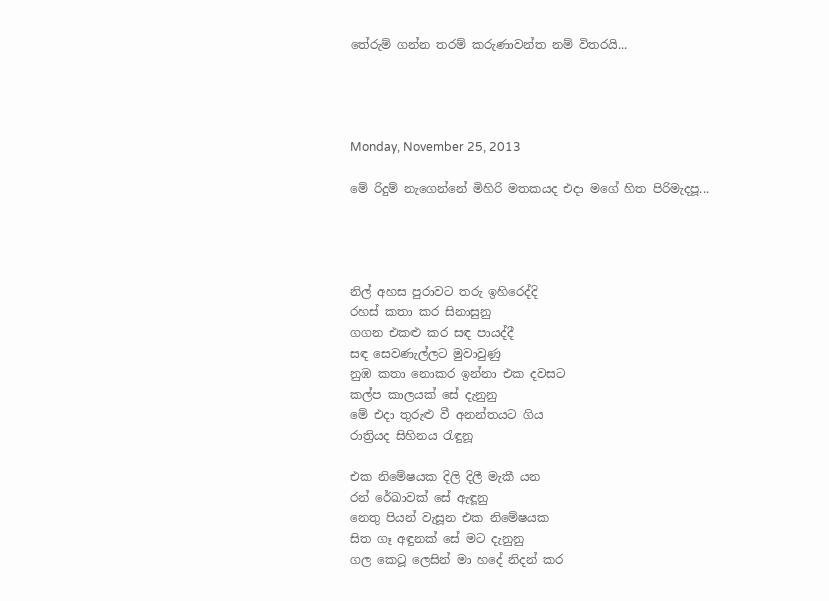තේරුම් ගන්න තරම් කරුණාවන්ත නම් විතරයි...




Monday, November 25, 2013

මේ රිදුම් නැගෙන්නේ මිහිරි මතකයද එදා මගේ හිත පිරිමැදපූ...




නිල් අහස පුරාවට තරු ඉහිරෙද්දි
රහස් කතා කර සිනාසුනු
ගගන එකළු කර සඳ පායද්දී
සඳ සෙවණැල්ලට මුවාවුණු
නුඹ කතා නොකර ඉන්නා එක දවසට
කල්ප කාලයක් සේ දැනුනු
මේ එදා තුරුළු වී අනන්තයට ගිය
රාත්‍රියද සිහිනය රැඳුනූ

එක නිමේෂයක දිලි දිලී මැකී යන
රන් රේඛාවක් සේ ඇඳූනු
නෙතු පියන් වැසූන එක නිමේෂයක
සිත ගෑ අඳුනක් සේ මට දැනුනු
ගල කෙටූ ලෙසින් මා හදේ නිදන් කර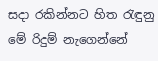සදා රකින්නට හිත රැඳුනු
මේ රිදුම් නැගෙන්නේ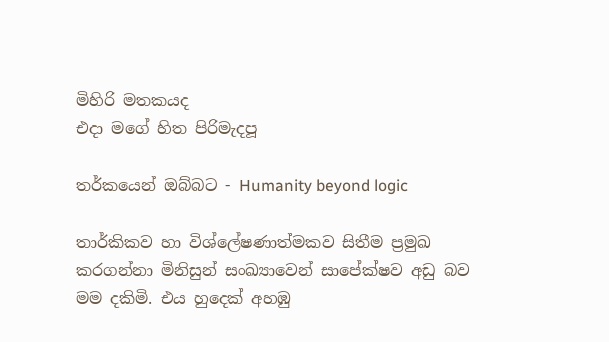මිහිරි මතකයද
එදා මගේ හිත පිරිමැදපූ

තර්කයෙන් ඔබ්බට - Humanity beyond logic

තාර්කිකව හා විශ්ලේෂණාත්මකව සිතීම ප්‍රමුඛ කරගන්නා මිනිසුන් සංඛ්‍යාවෙන් සාපේක්ෂව අඩු බව මම දකිමි. එය හුදෙක් අහඹු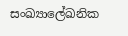සංඛ්‍යාලේඛනික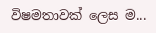විෂමතාවක් ලෙස ම...